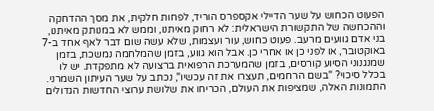הפעוט הכחוש על שער הדיילי אקספרס הוריד, לפחות חלקית, את מסך ההדחקה וההכחשה של התקשורת הישראלית: לא רחוק מאיתנו, וממש לא במנותק מאיתנו, בני אדם גוועים מרעב. פעוט כחוש, עור ועצמות, שלא עשה שום דבר לאף אחד ב-7 באוקטובר, או לפני כן או אחרי כן. אבל הוא גווע, בזמן שהמלחמה נמשכת, בזמן שמנגנוני הסיוע קורסים, בזמן שהמערכת הרפואית ברצועה לא מתפקדת. יש לו בכלל סיכוי? "בשם הרחמים, תעצרו את זה עכשיו", נכתב על שער העיתון השמרני.
התמונות האלה, שמציפות את העולם, הכריחו את שלושת ערוצי החדשות הגדולים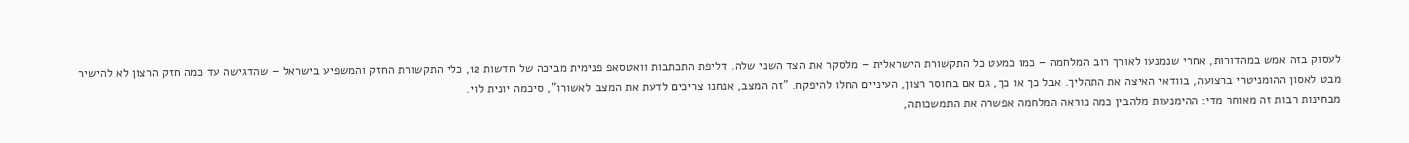לעסוק בזה אמש במהדורות, אחרי שנמנעו לאורך רוב המלחמה – כמו כמעט כל התקשורת הישראלית – מלסקר את הצד השני שלה. דליפת התכתבות וואטסאפ פנימית מביכה של חדשות 12, כלי התקשורת החזק והמשפיע בישראל – שהדגישה עד כמה חזק הרצון לא להישיר מבט לאסון ההומניטרי ברצועה, בוודאי האיצה את התהליך. אבל כך או כך, גם אם בחוסר רצון, העיניים החלו להיפקח. "זה המצב, אנחנו צריכים לדעת את המצב לאשורו", סיכמה יונית לוי.
מבחינות רבות זה מאוחר מדי: ההימנעות מלהבין כמה נוראה המלחמה אפשרה את התמשכותה,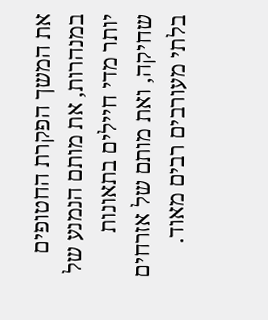את המשך הפקרת החטופים במנהרות, את מותם הנמנע של יותר מדי חיילים בתאונות שחיקה, ואת מותם של אזרחים בלתי מעורבים רבים מאוד.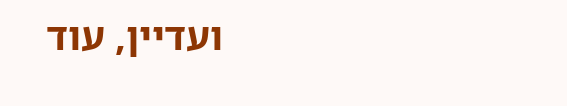ועדיין, עוד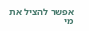אפשר להציל את מי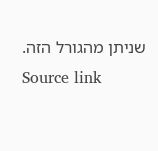שניתן מהגורל הזה.
Source link